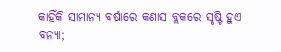କାହିଁକି ସାମାନ୍ୟ ବର୍ଷାରେ କଣାସ ବ୍ଲକରେ ସୃଷ୍ଟି ହୁଏ ବନ୍ୟା;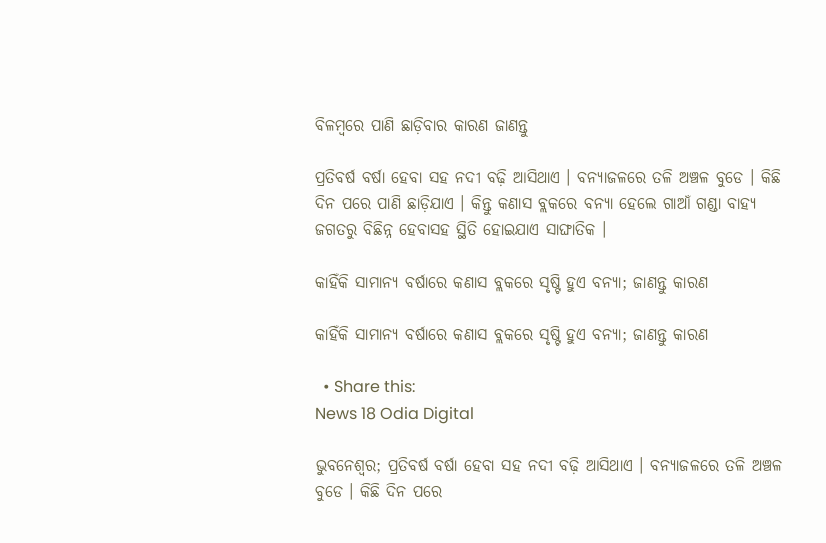ବିଳମ୍ବରେ ପାଣି ଛାଡ଼ିବାର କାରଣ ଜାଣନ୍ତୁ

ପ୍ରତିବର୍ଷ ବର୍ଷା ହେବା ସହ ନଦୀ ବଢ଼ି ଆସିଥାଏ । ବନ୍ୟାଜଳରେ ତଳି ଅଞ୍ଚଳ ବୁଡେ । କିଛି ଦିନ ପରେ ପାଣି ଛାଡ଼ିଯାଏ । କିନ୍ତୁ କଣାସ ବ୍ଲକରେ ବନ୍ୟା ହେଲେ ଗାଆଁ ଗଣ୍ଡା ବାହ୍ୟ ଜଗତରୁ ବିଛିନ୍ନ ହେବାସହ ସ୍ଥିତି ହୋଇଯାଏ ସାଙ୍ଘାତିକ ।

କାହିଁକି ସାମାନ୍ୟ ବର୍ଷାରେ କଣାସ ବ୍ଲକରେ ସୃଷ୍ଟି ହୁଏ ବନ୍ୟା; ଜାଣନ୍ତୁ କାରଣ

କାହିଁକି ସାମାନ୍ୟ ବର୍ଷାରେ କଣାସ ବ୍ଲକରେ ସୃଷ୍ଟି ହୁଏ ବନ୍ୟା; ଜାଣନ୍ତୁ କାରଣ

  • Share this:
News 18 Odia Digital

ଭୁବନେଶ୍ଵର; ପ୍ରତିବର୍ଷ ବର୍ଷା ହେବା ସହ ନଦୀ ବଢ଼ି ଆସିଥାଏ । ବନ୍ୟାଜଳରେ ତଳି ଅଞ୍ଚଳ ବୁଡେ । କିଛି ଦିନ ପରେ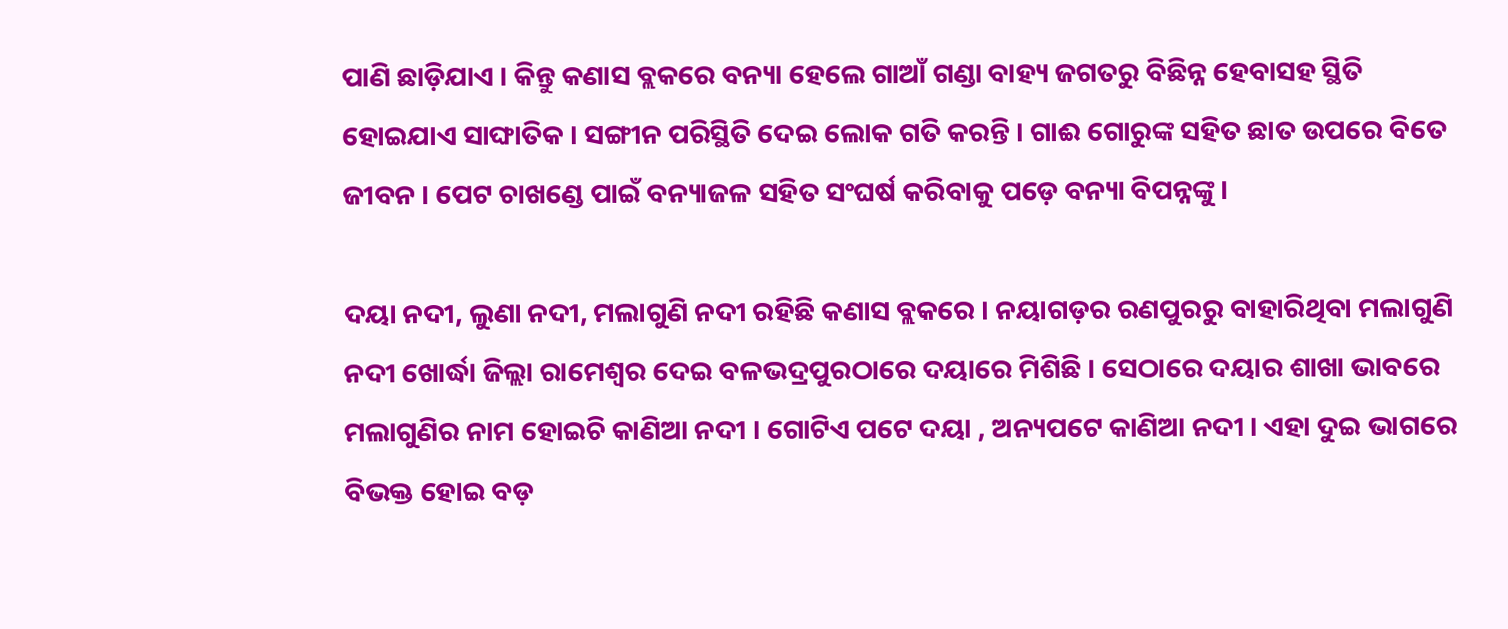ପାଣି ଛାଡ଼ିଯାଏ । କିନ୍ତୁ କଣାସ ବ୍ଲକରେ ବନ୍ୟା ହେଲେ ଗାଆଁ ଗଣ୍ଡା ବାହ୍ୟ ଜଗତରୁ ବିଛିନ୍ନ ହେବାସହ ସ୍ଥିତି ହୋଇଯାଏ ସାଙ୍ଘାତିକ । ସଙ୍ଗୀନ ପରିସ୍ଥିତି ଦେଇ ଲୋକ ଗତି କରନ୍ତି । ଗାଈ ଗୋରୁଙ୍କ ସହିତ ଛାତ ଉପରେ ବିତେ ଜୀବନ । ପେଟ ଚାଖଣ୍ଡେ ପାଇଁ ବନ୍ୟାଜଳ ସହିତ ସଂଘର୍ଷ କରିବାକୁ ପଡ଼େ ବନ୍ୟା ବିପନ୍ନଙ୍କୁ ।

ଦୟା ନଦୀ, ଲୁଣା ନଦୀ, ମଲାଗୁଣି ନଦୀ ରହିଛି କଣାସ ବ୍ଲକରେ । ନୟାଗଡ଼ର ରଣପୁରରୁ ବାହାରିଥିବା ମଲାଗୁଣି ନଦୀ ଖୋର୍ଦ୍ଧା ଜିଲ୍ଲା ରାମେଶ୍ୱର ଦେଇ ବଳଭଦ୍ରପୁରଠାରେ ଦୟାରେ ମିଶିଛି । ସେଠାରେ ଦୟାର ଶାଖା ଭାବରେ ମଲାଗୁଣିର ନାମ ହୋଇଚି କାଣିଆ ନଦୀ । ଗୋଟିଏ ପଟେ ଦୟା , ଅନ୍ୟପଟେ କାଣିଆ ନଦୀ । ଏହା ଦୁଇ ଭାଗରେ ବିଭକ୍ତ ହୋଇ ବଡ଼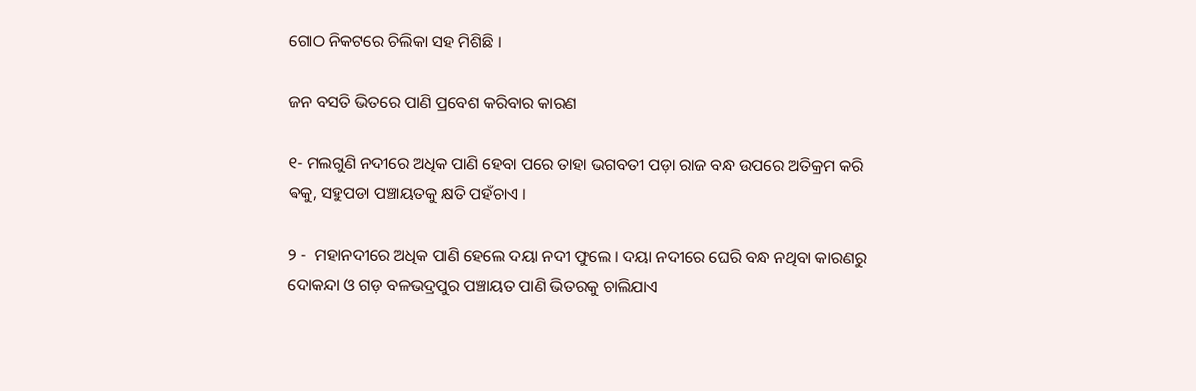ଗୋଠ ନିକଟରେ ଚିଲିକା ସହ ମିଶିଛି ।

ଜନ ବସତି ଭିତରେ ପାଣି ପ୍ରବେଶ କରିବାର କାରଣ

୧- ମଲଗୁଣି ନଦୀରେ ଅଧିକ ପାଣି ହେବା ପରେ ତାହା ଭଗବତୀ ପଡ଼ା ରାଜ ବନ୍ଧ ଉପରେ ଅତିକ୍ରମ କରି ଵକୁ, ସହୁପଡା ପଞ୍ଚାୟତକୁ କ୍ଷତି ପହଁଚାଏ ।

୨ -  ମହାନଦୀରେ ଅଧିକ ପାଣି ହେଲେ ଦୟା ନଦୀ ଫୁଲେ । ଦୟା ନଦୀରେ ଘେରି ବନ୍ଧ ନଥିବା କାରଣରୁ ଦୋକନ୍ଦା ଓ ଗଡ଼ ବଳଭଦ୍ରପୁର ପଞ୍ଚାୟତ ପାଣି ଭିତରକୁ ଚାଲିଯାଏ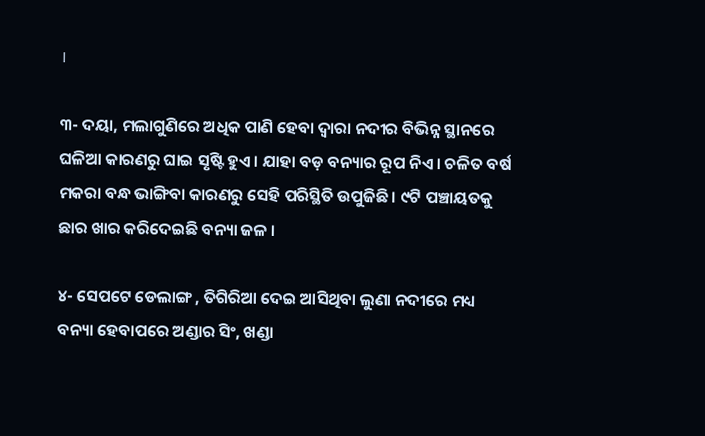।

୩- ଦୟା, ମଲାଗୁଣିରେ ଅଧିକ ପାଣି ହେବା ଦ୍ୱାରା ନଦୀର ବିଭିନ୍ନ ସ୍ଥାନରେ ଘଳିଆ କାରଣରୁ ଘାଇ ସୃଷ୍ଟି ହୁଏ । ଯାହା ବଡ଼ ବନ୍ୟାର ରୂପ ନିଏ । ଚଳିତ ବର୍ଷ ମକରା ବନ୍ଧ ଭାଙ୍ଗିବା କାରଣରୁ ସେହି ପରିସ୍ଥିତି ଉପୁଜିଛି । ୯ଟି ପଞ୍ଚାୟତକୁ ଛାର ଖାର କରିଦେଇଛି ବନ୍ୟା ଜଳ ।

୪- ସେପଟେ ଡେଲାଙ୍ଗ , ତିଗିରିଆ ଦେଇ ଆସିଥିବା ଲୁଣା ନଦୀରେ ମଧ୍ୟ ବନ୍ୟା ହେବାପରେ ଅଣ୍ଡାର ସିଂ, ଖଣ୍ଡା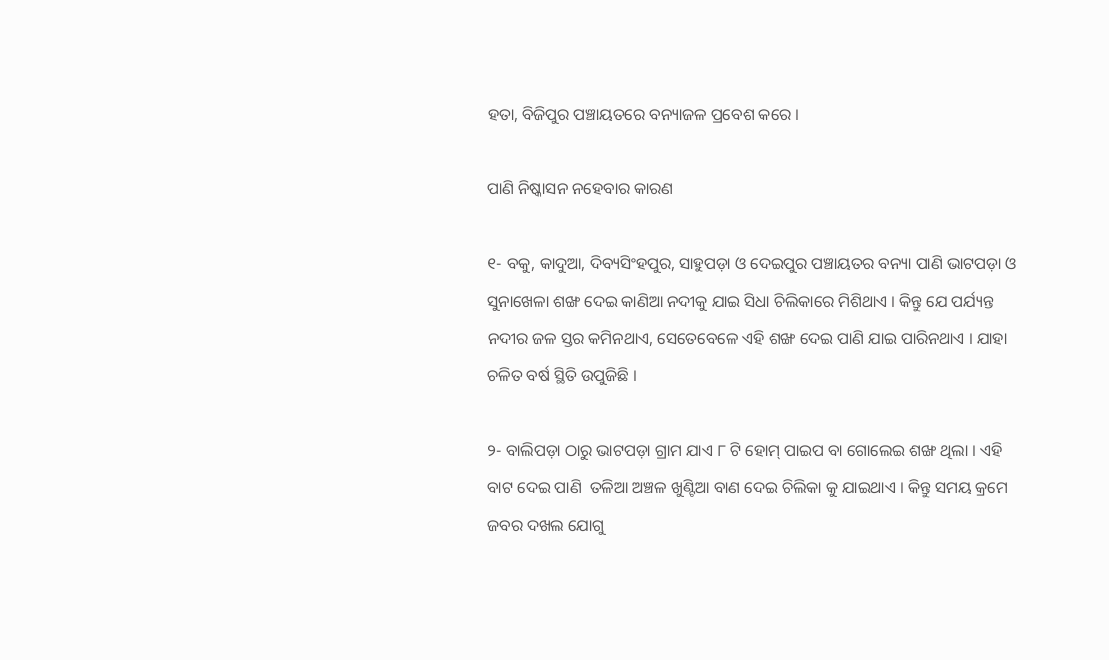ହତା, ବିଜିପୁର ପଞ୍ଚାୟତରେ ବନ୍ୟାଜଳ ପ୍ରବେଶ କରେ ।

ପାଣି ନିଷ୍କାସନ ନହେବାର କାରଣ

୧- ବକୁ, କାଦୁଆ, ଦିବ୍ୟସିଂହପୁର, ସାହୁପଡ଼ା ଓ ଦେଇପୁର ପଞ୍ଚାୟତର ବନ୍ୟା ପାଣି ଭାଟପଡ଼ା ଓ ସୁନାଖେଳା ଶଙ୍ଖ ଦେଇ କାଣିଆ ନଦୀକୁ ଯାଇ ସିଧା ଚିଲିକାରେ ମିଶିଥାଏ । କିନ୍ତୁ ଯେ ପର୍ଯ୍ୟନ୍ତ ନଦୀର ଜଳ ସ୍ତର କମିନଥାଏ, ସେତେବେଳେ ଏହି ଶଙ୍ଖ ଦେଇ ପାଣି ଯାଇ ପାରିନଥାଏ । ଯାହା ଚଳିତ ବର୍ଷ ସ୍ଥିତି ଉପୁଜିଛି ।

୨- ବାଲିପଡ଼ା ଠାରୁ ଭାଟପଡ଼ା ଗ୍ରାମ ଯାଏ ୮ ଟି ହୋମ୍ ପାଇପ ବା ଗୋଲେଇ ଶଙ୍ଖ ଥିଲା । ଏହି ବାଟ ଦେଇ ପାଣି  ତଳିଆ ଅଞ୍ଚଳ ଖୁଣ୍ଟିଆ ବାଣ ଦେଇ ଚିଲିକା କୁ ଯାଇଥାଏ । କିନ୍ତୁ ସମୟ କ୍ରମେ ଜବର ଦଖଲ ଯୋଗୁ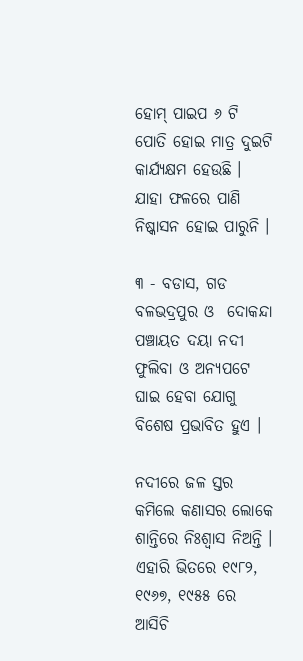ହୋମ୍ ପାଇପ ୬ ଟି ପୋତି ହୋଇ ମାତ୍ର ଦୁଇଟି କାର୍ଯ୍ୟକ୍ଷମ ହେଉଛି । ଯାହା ଫଳରେ ପାଣି ନିଷ୍କାସନ ହୋଇ ପାରୁନି ।

୩ - ବଡାସ, ଗଡ ବଳଭଦ୍ରପୁର ଓ  ଦୋକନ୍ଦା ପଞ୍ଚାୟତ ଦୟା ନଦୀ ଫୁଲିବା ଓ ଅନ୍ୟପଟେ ଘାଇ ହେବା ଯୋଗୁ ବିଶେଷ ପ୍ରଭାବିତ ହୁଏ ।

ନଦୀରେ ଜଳ ସ୍ତର କମିଲେ କଣାସର ଲୋକେ ଶାନ୍ତିରେ ନିଃଶ୍ୱାସ ନିଅନ୍ତି ।  ଏହାରି ଭିତରେ ୧୯୮୨, ୧୯୬୭, ୧୯୫୫ ରେ ଆସିଚି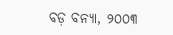ବଡ଼ ବନ୍ୟା, ୨୦୦୩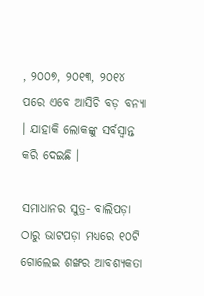, ୨୦୦୭, ୨୦୧୩, ୨୦୧୪  ପରେ ଏବେ ଆସିଚି ବଡ଼ ବନ୍ୟା । ଯାହାକି ଲୋକଙ୍କୁ ସର୍ବସ୍ୱାନ୍ତ କରି ଦେଇଛି ।

ସମାଧାନର ସୁତ୍ର- ବାଲିପଡ଼ା ଠାରୁ ଭାଟପଡ଼ା ମଧ୍ୟରେ ୧୦ଟି ଗୋଲେଇ ଶଙ୍ଖର ଆବଶ୍ୟକତା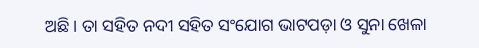ଅଛି । ତା ସହିତ ନଦୀ ସହିତ ସଂଯୋଗ ଭାଟପଡ଼ା ଓ ସୁନା ଖେଳା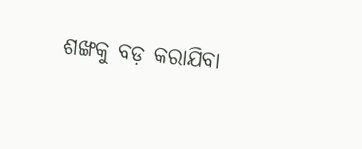ଶଙ୍ଖକୁ ବଡ଼ କରାଯିବା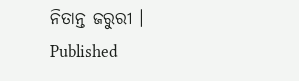ନିତାନ୍ତ ଜରୁରୀ ।
Published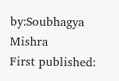by:Soubhagya Mishra
First published: